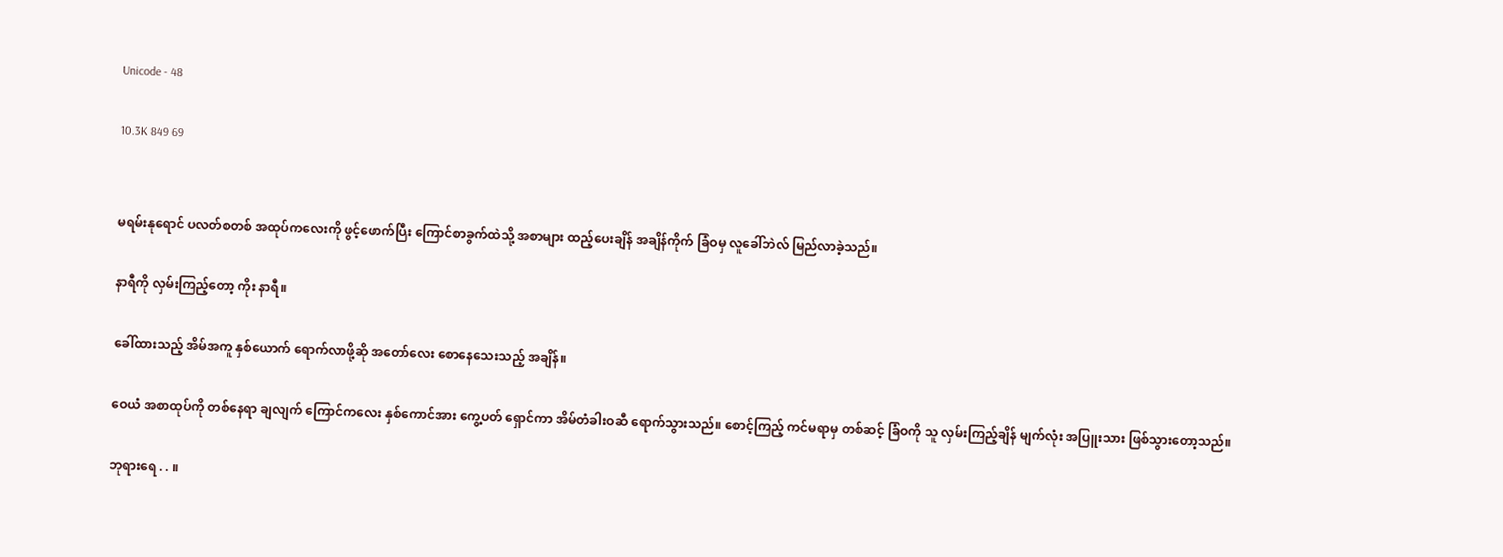Unicode - 48

10.3K 849 69


မရမ်းနုရောင် ပလတ်စတစ် အထုပ်ကလေးကို ဖွင့်ဖောက်ပြီး ကြောင်စာခွက်ထဲသို့ အစာများ ထည့်ပေးချိန် အချိန်ကိုက် ခြံဝမှ လူခေါ်ဘဲလ် မြည်လာခဲ့သည်။

နာရီကို လှမ်းကြည့်တော့ ကိုး နာရီ။

ခေါ်ထားသည့် အိမ်အကူ နှစ်ယောက် ရောက်လာဖို့ဆို အတော်လေး စောနေသေးသည့် အချိန်။

ဝေယံ အစာထုပ်ကို တစ်နေရာ ချလျက် ကြောင်ကလေး နှစ်ကောင်အား ကွေ့ပတ် ရှောင်ကာ အိမ်တံခါးဝဆီ ရောက်သွားသည်။ စောင့်ကြည့် ကင်မရာမှ တစ်ဆင့် ခြံဝကို သူ လှမ်းကြည့်ချိန် မျက်လုံး အပြူးသား ဖြစ်သွားတော့သည်။

ဘုရားရေ . . ။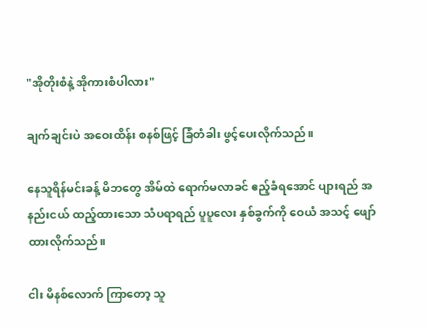"အိုတိုးစံနဲ့ အိုကားစံပါလား"

ချက်ချင်းပဲ အဝေးထိန်း စနစ်ဖြင့် ခြံတံခါး ဖွင့်ပေးလိုက်သည်။

နေသူရိန်မင်းခန့် မိဘတွေ အိမ်ထဲ ရောက်မလာခင် ဧည့်ခံရအောင် ပျားရည် အနည်းငယ် ထည့်ထားသော သံပရာရည် ပူပူလေး နှစ်ခွက်ကို ဝေယံ အသင့် ဖျော်ထားလိုက်သည်။

ငါး မိနစ်လောက် ကြာတော့ သူ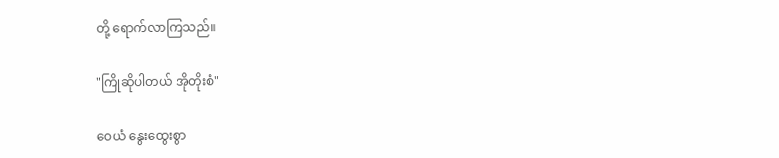တို့ ရောက်လာကြသည်။

"ကြိုဆိုပါတယ် အိုတိုးစံ"

ဝေယံ နွေးထွေးစွာ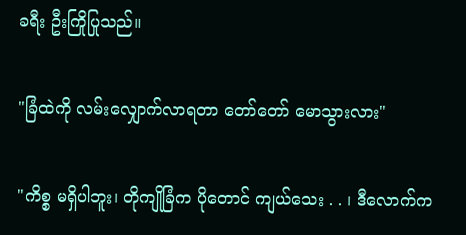ခရီး ဦးကြိုပြုသည်။

"ခြံထဲကို လမ်းလျှောက်လာရတာ တော်တော် မောသွားလား"

"ကိစ္စ မရှိပါဘူး၊ တိုကျိုခြံက ပိုတောင် ကျယ်သေး . . ၊ ဒီလောက်က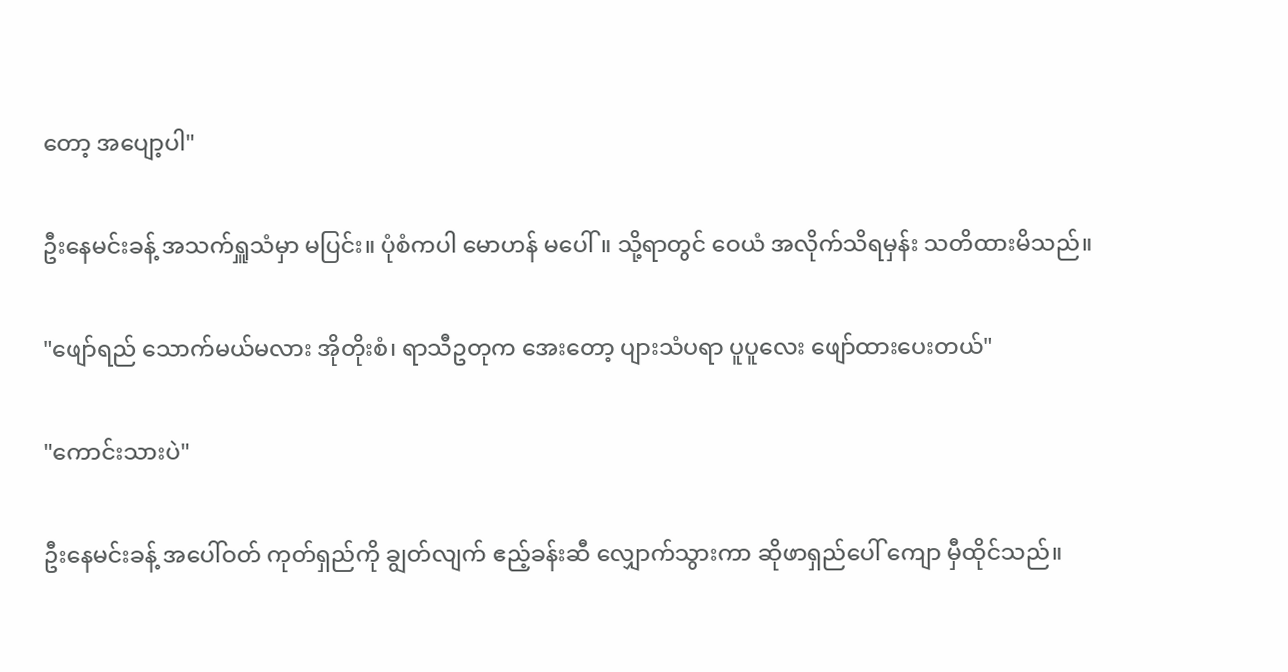တော့ အပျော့ပါ"

ဦးနေမင်းခန့် အသက်ရှူသံမှာ မပြင်း။ ပုံစံကပါ မောဟန် မပေါ်။ သို့ရာတွင် ဝေယံ အလိုက်သိရမှန်း သတိထားမိသည်။

"ဖျော်ရည် သောက်မယ်မလား အိုတိုးစံ၊ ရာသီဥတုက အေးတော့ ပျားသံပရာ ပူပူလေး ဖျော်ထားပေးတယ်"

"ကောင်းသားပဲ"

ဦးနေမင်းခန့် အပေါ်ဝတ် ကုတ်ရှည်ကို ချွတ်လျက် ဧည့်ခန်းဆီ လျှောက်သွားကာ ဆိုဖာရှည်ပေါ် ကျော မှီထိုင်သည်။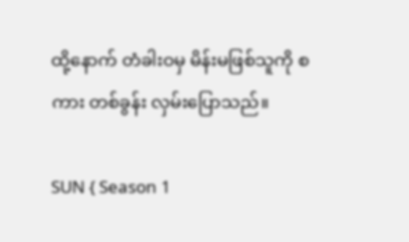ထို့နောက် တံခါးဝမှ မိန်းမဖြစ်သူကို စကား တစ်ခွန်း လှမ်းပြောသည်။

SUN { Season 1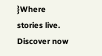}Where stories live. Discover now